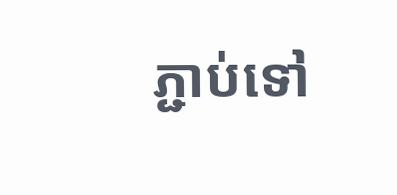ភ្ជាប់ទៅ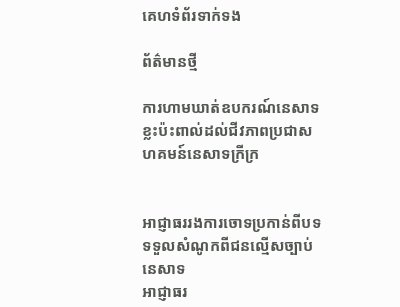គេហទំព័រទាក់ទង

ព័ត៌មានថ្មី

ការហាមឃាត់ឧបករណ៍នេសាទខ្លះប៉ះពាល់ដល់ជីវភាពប្រជាសហគមន៍នេសាទក្រីក្រ


អាជ្ញាធររងការចោទប្រកាន់ពីបទទទួលសំណូកពីជនល្មើសច្បាប់នេសាទ
អាជ្ញាធរ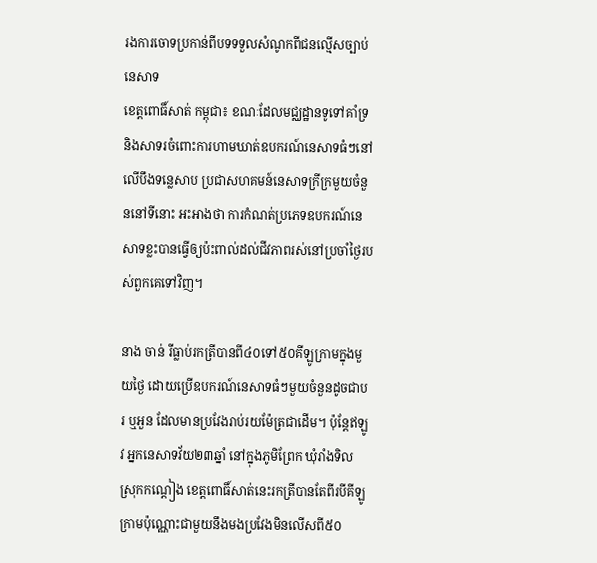រងការចោទប្រកាន់ពីបទទទួលសំណូកពីជនល្មើសច្បាប់នេសាទ
ខេត្តពោធិ៍សាត់ កម្ពុជា៖ ខណៈដែលមជ្ឈដ្ឋានទូទៅគាំទ្រនិងសាទរចំពោះការហាមឃាត់ឧបករណ៍នេសាទធំៗនៅលើបឹងទន្លេសាប ប្រជាសហគមន៍នេសាទក្រីក្រមួយចំនួននៅទីនោះ អះអាងថា ការកំណត់ប្រភេទឧបករណ៍នេសាទខ្លះបានធ្វើឲ្យប៉ះពាល់ដល់ជីវភាពរស់នៅប្រចាំថ្ងៃរបស់ពួកគេទៅវិញ។

នាង ចាន់ រីធ្លាប់រកត្រីបានពី៤០ទៅ៥០គីឡូក្រាមក្នុងមួយថ្ងៃ ដោយប្រើឧបករណ៍នេសាទធំៗមួយចំនួនដូចជាបរ ឬអួន ដែលមានប្រវែងរាប់រយម៉ែត្រជាដើម។ ប៉ុន្តែឥឡូវ អ្នកនេសាទវ័យ២៣ឆ្នាំ នៅក្នុងភូមិព្រែក ឃុំរាំងទិល ស្រុកកណ្តៀង ខេត្តពោធិ៍សាត់នេះរកត្រីបានតែពីរបីគីឡូក្រាមប៉ុណ្ណោះជាមួយនឹងមងប្រវែងមិនលើសពី៥០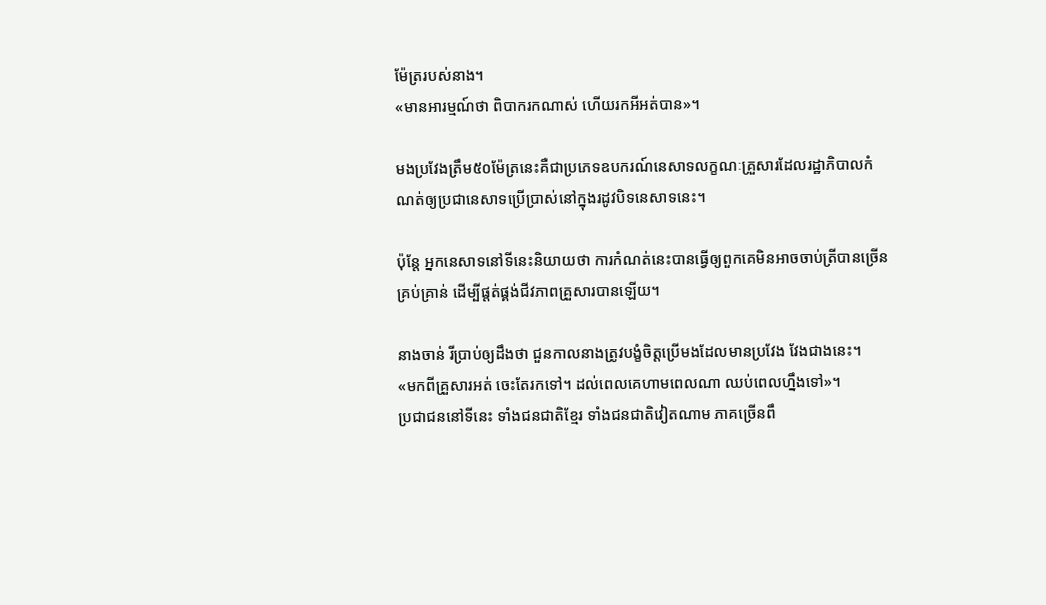ម៉ែត្ររបស់នាង។
«មានអារម្មណ៍ថា ពិបាករកណាស់ ហើយរកអីអត់បាន»។

មងប្រវែងត្រឹម៥០ម៉ែត្រនេះគឺជាប្រភេទឧបករណ៍នេសាទលក្ខណៈគ្រួសារដែលរដ្ឋាភិបាលកំណត់ឲ្យប្រជានេសាទប្រើប្រាស់នៅក្នុងរដូវបិទនេសាទនេះ។

ប៉ុន្តែ អ្នកនេសាទនៅទីនេះនិយាយថា ការកំណត់នេះបានធ្វើឲ្យពួកគេមិនអាចចាប់ត្រីបានច្រើនគ្រប់គ្រាន់ ដើម្បីផ្តត់ផ្គង់ជីវភាពគ្រួសារបានឡើយ។

នាងចាន់ រីប្រាប់ឲ្យដឹងថា ជួនកាលនាងត្រូវបង្ខំចិត្តប្រើមងដែលមានប្រវែង វែងជាងនេះ។
«មកពីគ្រួសារអត់ ចេះតែរកទៅ។ ដល់ពេលគេហាមពេលណា ឈប់ពេលហ្នឹងទៅ»។
ប្រជាជននៅទីនេះ ទាំងជនជាតិខ្មែរ ទាំងជនជាតិវៀតណាម ភាគច្រើនពឹ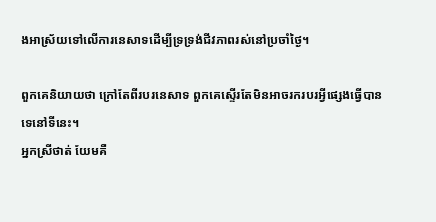ងអាស្រ័យទៅលើការនេសាទដើម្បីទ្រទ្រង់ជីវភាពរស់នៅប្រចាំថ្ងៃ។

ពួកគេនិយាយថា ក្រៅតែពីរបរនេសាទ ពួកគេស្ទើរតែមិនអាចរករបរអ្វីផ្សេងធ្វើបានទេនៅទីនេះ។
អ្នកស្រីថាត់ យែមគឺ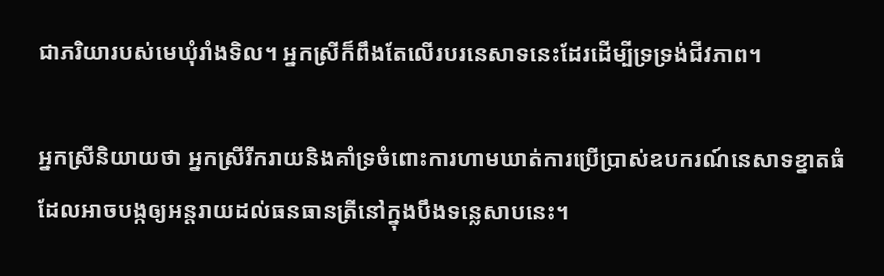ជាភរិយារបស់មេឃុំរាំងទិល។ អ្នកស្រីក៏ពឹងតែលើរបរនេសាទនេះដែរដើម្បីទ្រទ្រង់ជីវភាព។

អ្នកស្រីនិយាយថា អ្នកស្រីរីករាយនិងគាំទ្រចំពោះការហាមឃាត់ការប្រើប្រាស់ឧបករណ៍នេសាទខ្នាតធំ ដែលអាចបង្កឲ្យអន្តរាយដល់ធនធានត្រីនៅក្នុងបឹងទន្លេសាបនេះ។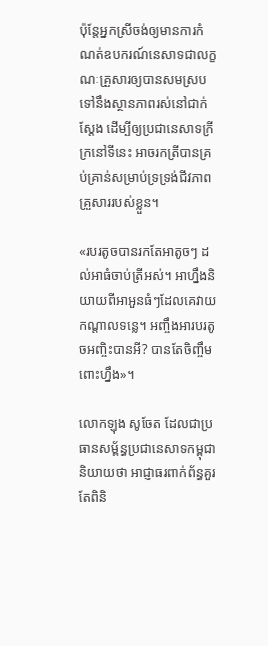ប៉ុន្តែអ្នកស្រីចង់ឲ្យមានការកំណត់ឧបករណ៍នេសាទជាលក្ខណៈគ្រួសារឲ្យបានសមស្របទៅនឹងស្ថានភាពរស់នៅជាក់ស្តែង ដើម្បីឲ្យប្រជានេសាទក្រីក្រនៅទីនេះ អាចរកត្រីបានគ្រប់គ្រាន់សម្រាប់ទ្រទ្រង់ជីវភាពគ្រួសាររបស់ខ្លួន។

«របរតូចបានរកតែអាតូចៗ ដល់អាធំចាប់ត្រីអស់។ អាហ្នឹងនិយាយពីអាអួនធំៗដែលគេវាយកណ្តាលទន្លេ។ អញ្ចឹងអារបរតូចអញ្ចិះបានអី? បានតែចិញ្ចឹមពោះហ្នឹង»។

លោកឡុង សូចែត ដែលជាប្រធានសម្ព័ន្ធប្រជានេសាទកម្ពុជា និយាយថា អាជ្ញាធរពាក់ព័ន្ធគួរតែពិនិ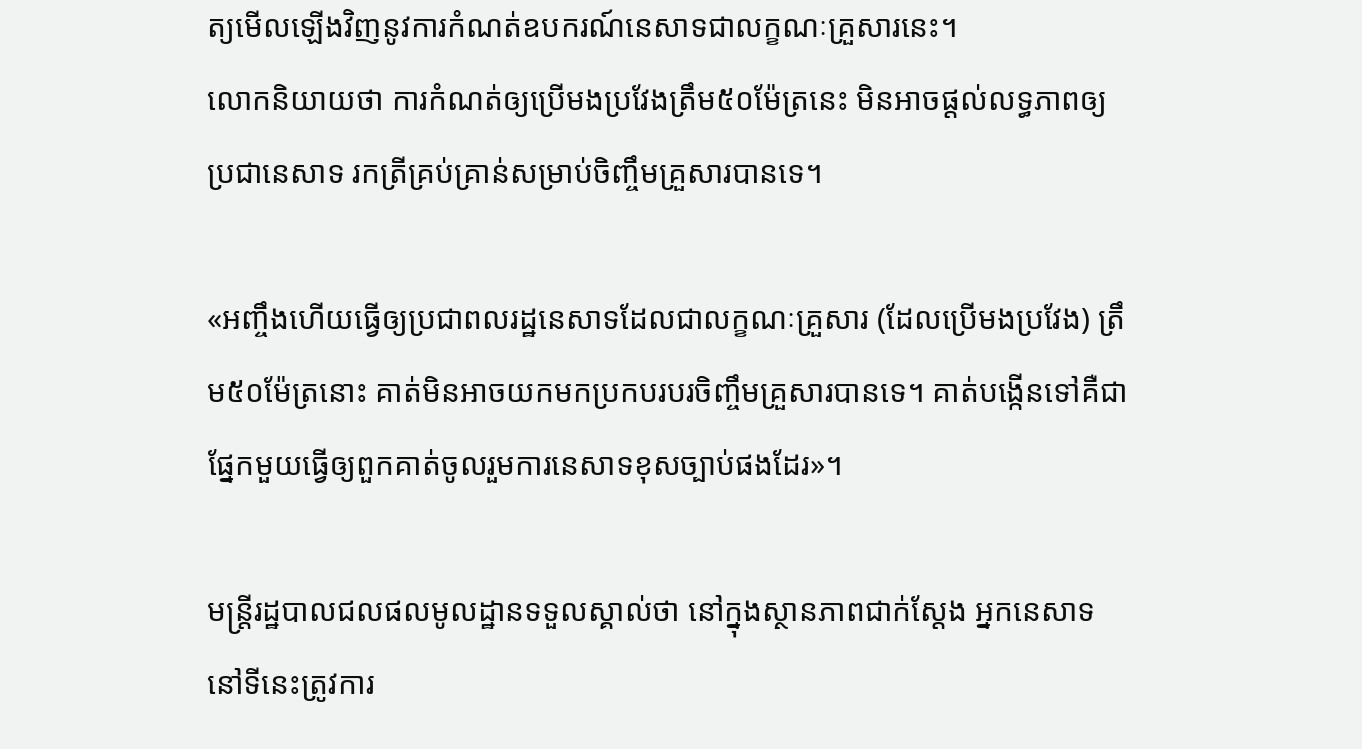ត្យមើលឡើងវិញនូវការកំណត់ឧបករណ៍នេសាទជាលក្ខណៈគ្រួសារនេះ។
លោកនិយាយថា ការកំណត់ឲ្យប្រើមងប្រវែងត្រឹម៥០ម៉ែត្រនេះ មិនអាចផ្តល់លទ្ធភាពឲ្យប្រជានេសាទ រកត្រីគ្រប់គ្រាន់សម្រាប់ចិញ្ចឹមគ្រួសារបានទេ។

«អញ្ចឹងហើយធ្វើឲ្យប្រជាពលរដ្ឋនេសាទដែលជាលក្ខណៈគ្រួសារ (ដែលប្រើមងប្រវែង) ត្រឹម៥០ម៉ែត្រនោះ គាត់មិនអាចយកមកប្រកបរបរចិញ្ចឹមគ្រួសារបានទេ។ គាត់បង្កើនទៅគឺជាផ្នែកមួយធ្វើឲ្យពួកគាត់ចូលរួមការនេសាទខុសច្បាប់ផងដែរ»។

មន្ត្រីរដ្ឋបាលជលផលមូលដ្ឋានទទួលស្គាល់ថា នៅក្នុងស្ថានភាពជាក់ស្តែង អ្នកនេសាទនៅទីនេះត្រូវការ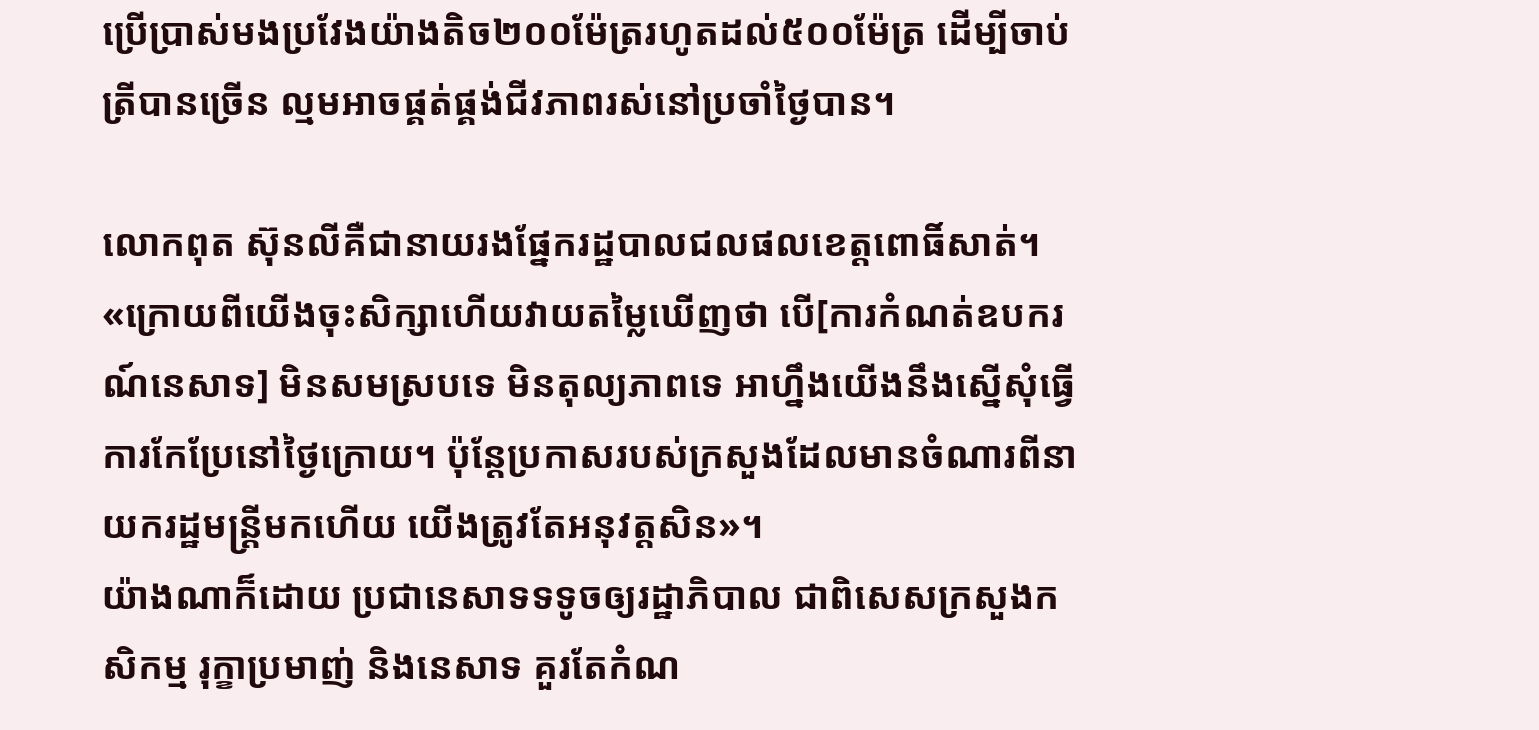ប្រើប្រាស់មងប្រវែងយ៉ាងតិច២០០ម៉ែត្ររហូតដល់៥០០ម៉ែត្រ ដើម្បីចាប់ត្រីបានច្រើន ល្មមអាចផ្គត់ផ្គង់ជីវភាពរស់នៅប្រចាំថ្ងៃបាន។

លោកពុត ស៊ុនលីគឺជានាយរងផ្នែករដ្ឋបាលជលផលខេត្តពោធិ៍សាត់។
«ក្រោយពីយើងចុះសិក្សាហើយវាយតម្លៃឃើញថា បើ[ការកំណត់ឧបករណ៍នេសាទ] មិនសមស្របទេ មិនតុល្យភាពទេ អាហ្នឹងយើងនឹងស្នើសុំធ្វើការកែប្រែនៅថ្ងៃក្រោយ។ ប៉ុន្តែប្រកាសរបស់ក្រសួងដែលមានចំណារពីនាយករដ្ឋមន្ត្រីមកហើយ យើងត្រូវតែអនុវត្តសិន»។
យ៉ាងណាក៏ដោយ ប្រជានេសាទទទូចឲ្យរដ្ឋាភិបាល ជាពិសេសក្រសួងកសិកម្ម រុក្ខាប្រមាញ់ និងនេសាទ គួរតែកំណ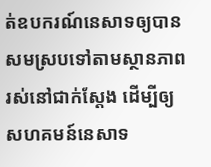ត់ឧបករណ៍នេសាទឲ្យបានសមស្របទៅតាមស្ថានភាពរស់នៅជាក់ស្តែង ដើម្បីឲ្យសហគមន៍នេសាទ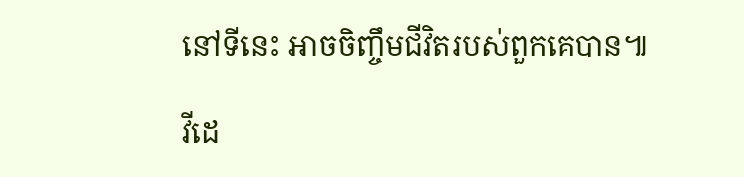នៅទីនេះ អាចចិញ្ចឹមជីវិតរបស់ពួកគេបាន៕

វីដេ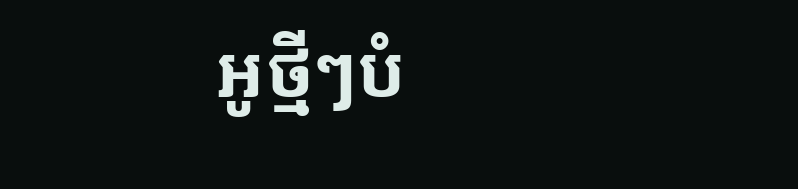អូថ្មីៗបំ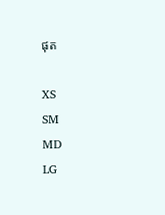ផុត

XS
SM
MD
LG